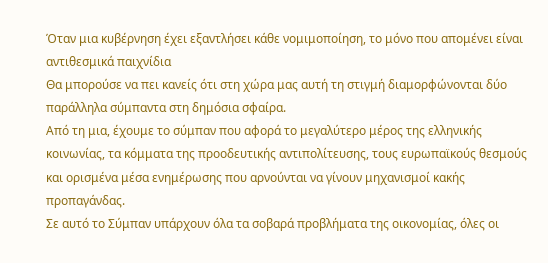Όταν μια κυβέρνηση έχει εξαντλήσει κάθε νομιμοποίηση, το μόνο που απομένει είναι αντιθεσμικά παιχνίδια
Θα μπορούσε να πει κανείς ότι στη χώρα μας αυτή τη στιγμή διαμορφώνονται δύο παράλληλα σύμπαντα στη δημόσια σφαίρα.
Από τη μια, έχουμε το σύμπαν που αφορά το μεγαλύτερο μέρος της ελληνικής κοινωνίας, τα κόμματα της προοδευτικής αντιπολίτευσης, τους ευρωπαϊκούς θεσμούς και ορισμένα μέσα ενημέρωσης που αρνούνται να γίνουν μηχανισμοί κακής προπαγάνδας.
Σε αυτό το Σύμπαν υπάρχουν όλα τα σοβαρά προβλήματα της οικονομίας, όλες οι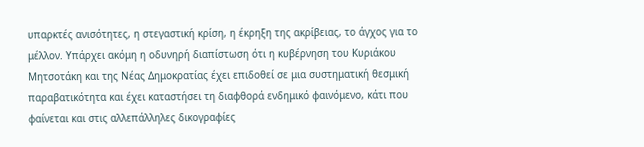υπαρκτές ανισότητες, η στεγαστική κρίση, η έκρηξη της ακρίβειας, το άγχος για το μέλλον. Υπάρχει ακόμη η οδυνηρή διαπίστωση ότι η κυβέρνηση του Κυριάκου Μητσοτάκη και της Νέας Δημοκρατίας έχει επιδοθεί σε μια συστηματική θεσμική παραβατικότητα και έχει καταστήσει τη διαφθορά ενδημικό φαινόμενο, κάτι που φαίνεται και στις αλλεπάλληλες δικογραφίες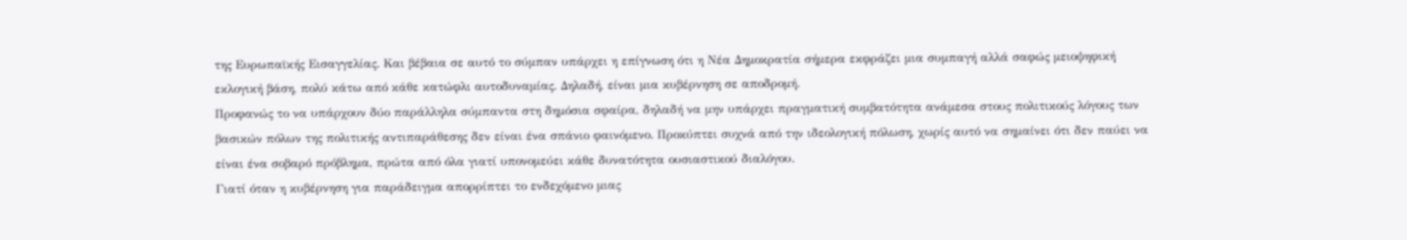της Ευρωπαϊκής Εισαγγελίας. Και βέβαια σε αυτό το σύμπαν υπάρχει η επίγνωση ότι η Νέα Δημοκρατία σήμερα εκφράζει μια συμπαγή αλλά σαφώς μειοψηφική εκλογική βάση, πολύ κάτω από κάθε κατώφλι αυτοδυναμίας. Δηλαδή, είναι μια κυβέρνηση σε αποδρομή.
Προφανώς το να υπάρχουν δύο παράλληλα σύμπαντα στη δημόσια σφαίρα, δηλαδή να μην υπάρχει πραγματική συμβατότητα ανάμεσα στους πολιτικούς λόγους των βασικών πόλων της πολιτικής αντιπαράθεσης δεν είναι ένα σπάνιο φαινόμενο. Προκύπτει συχνά από την ιδεολογική πόλωση, χωρίς αυτό να σημαίνει ότι δεν παύει να είναι ένα σοβαρό πρόβλημα, πρώτα από όλα γιατί υπονομεύει κάθε δυνατότητα ουσιαστικού διαλόγου.
Γιατί όταν η κυβέρνηση για παράδειγμα απορρίπτει το ενδεχόμενο μιας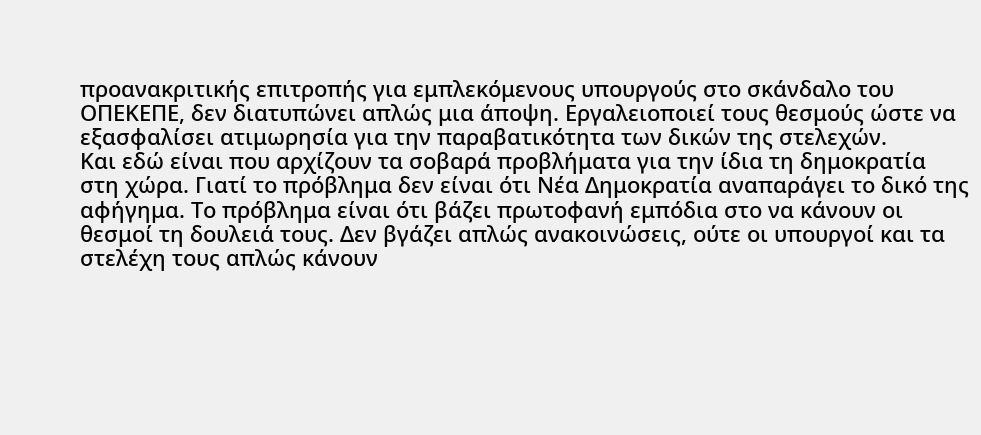προανακριτικής επιτροπής για εμπλεκόμενους υπουργούς στο σκάνδαλο του ΟΠΕΚΕΠΕ, δεν διατυπώνει απλώς μια άποψη. Εργαλειοποιεί τους θεσμούς ώστε να εξασφαλίσει ατιμωρησία για την παραβατικότητα των δικών της στελεχών.
Και εδώ είναι που αρχίζουν τα σοβαρά προβλήματα για την ίδια τη δημοκρατία στη χώρα. Γιατί το πρόβλημα δεν είναι ότι Νέα Δημοκρατία αναπαράγει το δικό της αφήγημα. Το πρόβλημα είναι ότι βάζει πρωτοφανή εμπόδια στο να κάνουν οι θεσμοί τη δουλειά τους. Δεν βγάζει απλώς ανακοινώσεις, ούτε οι υπουργοί και τα στελέχη τους απλώς κάνουν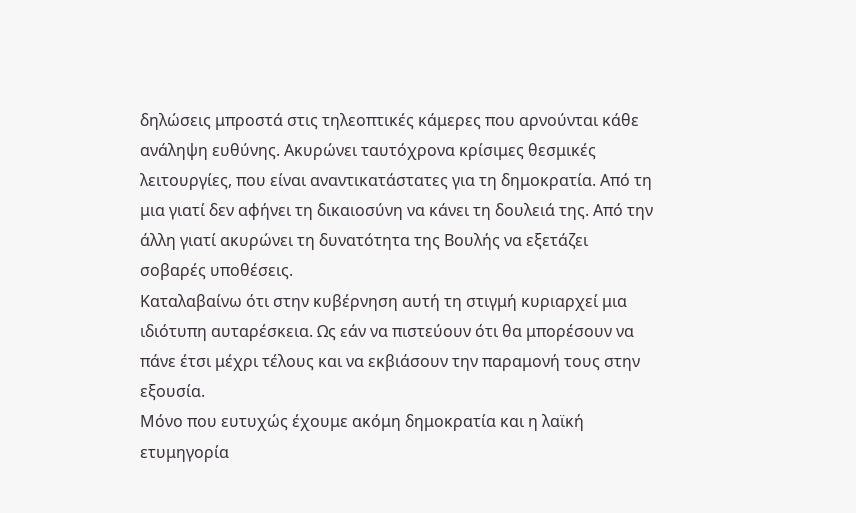δηλώσεις μπροστά στις τηλεοπτικές κάμερες που αρνούνται κάθε ανάληψη ευθύνης. Ακυρώνει ταυτόχρονα κρίσιμες θεσμικές λειτουργίες, που είναι αναντικατάστατες για τη δημοκρατία. Από τη μια γιατί δεν αφήνει τη δικαιοσύνη να κάνει τη δουλειά της. Από την άλλη γιατί ακυρώνει τη δυνατότητα της Βουλής να εξετάζει σοβαρές υποθέσεις.
Καταλαβαίνω ότι στην κυβέρνηση αυτή τη στιγμή κυριαρχεί μια ιδιότυπη αυταρέσκεια. Ως εάν να πιστεύουν ότι θα μπορέσουν να πάνε έτσι μέχρι τέλους και να εκβιάσουν την παραμονή τους στην εξουσία.
Μόνο που ευτυχώς έχουμε ακόμη δημοκρατία και η λαϊκή ετυμηγορία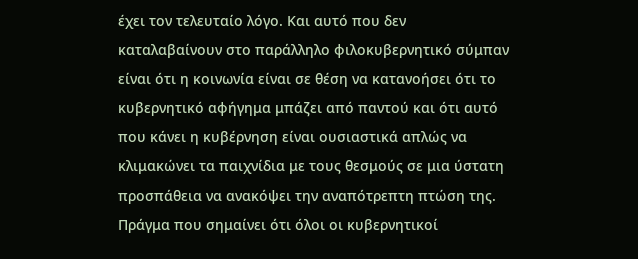έχει τον τελευταίο λόγο. Και αυτό που δεν καταλαβαίνουν στο παράλληλο φιλοκυβερνητικό σύμπαν είναι ότι η κοινωνία είναι σε θέση να κατανοήσει ότι το κυβερνητικό αφήγημα μπάζει από παντού και ότι αυτό που κάνει η κυβέρνηση είναι ουσιαστικά απλώς να κλιμακώνει τα παιχνίδια με τους θεσμούς σε μια ύστατη προσπάθεια να ανακόψει την αναπότρεπτη πτώση της. Πράγμα που σημαίνει ότι όλοι οι κυβερνητικοί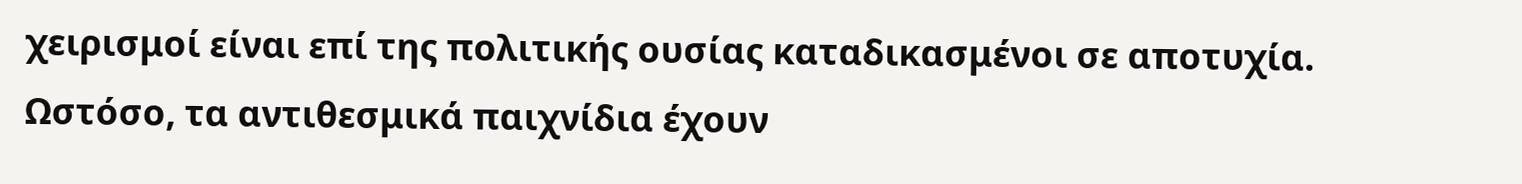χειρισμοί είναι επί της πολιτικής ουσίας καταδικασμένοι σε αποτυχία.
Ωστόσο, τα αντιθεσμικά παιχνίδια έχουν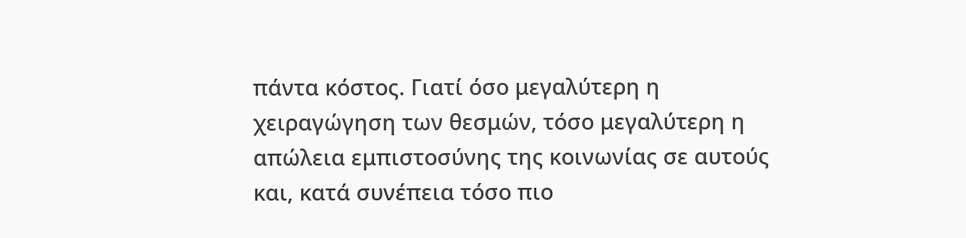πάντα κόστος. Γιατί όσο μεγαλύτερη η χειραγώγηση των θεσμών, τόσο μεγαλύτερη η απώλεια εμπιστοσύνης της κοινωνίας σε αυτούς και, κατά συνέπεια τόσο πιο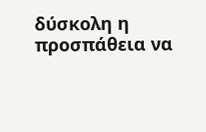δύσκολη η προσπάθεια να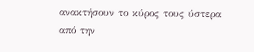ανακτήσουν το κύρος τους ύστερα από την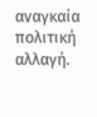αναγκαία πολιτική αλλαγή.